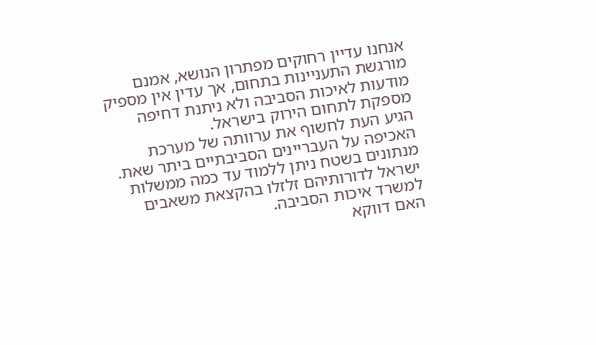אנחנו עדיין רחוקים מפתרון הנושא, אמנם מורגשת התעניינות בתחום, אך עדין אין מספיק מודעות לאיכות הסביבה ולא ניתנת דחיפה מספקת לתחום הירוק בישראל.
הגיע העת לחשוף את ערוותה של מערכת האכיפה על העבריינים הסביבתיים ביתר שאת.
מנתונים בשטח ניתן ללמוד עד כמה ממשלות ישראל לדורותיהם זלזלו בהקצאת משאבים למשרד איכות הסביבה.
האם דווקא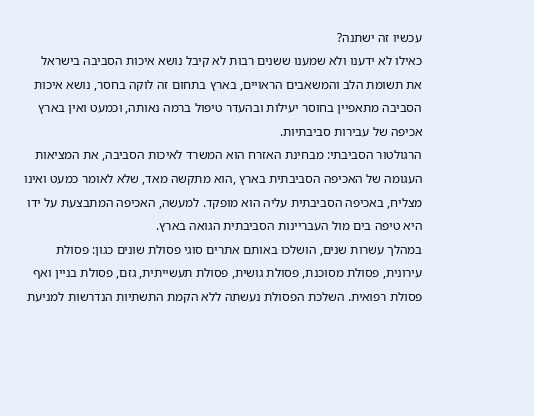עכשיו זה ישתנה?
כאילו לא ידענו ולא שמענו ששנים רבות לא קיבל נושא איכות הסביבה בישראל את תשומת הלב והמשאבים הראויים, בארץ בתחום זה לוקה בחסר, נושא איכות הסביבה מתאפיין בחוסר יעילות ובהעדר טיפול ברמה נאותה, וכמעט ואין בארץ אכיפה של עבירות סביבתיות.
הרגולטור הסביבתי: מבחינת האזרח הוא המשרד לאיכות הסביבה, את המציאות העגומה של האכיפה הסביבתית בארץ ,הוא מתקשה מאד, שלא לאומר כמעט ואינו מצליח, באכיפה הסביבתית עליה הוא מופקד. למעשה, האכיפה המתבצעת על ידו היא טיפה בים מול העבריינות הסביבתית הגואה בארץ.
במהלך עשרות שנים, הושלכו באותם אתרים סוגי פסולת שונים כגון: פסולת עירונית, פסולת מסוכנת, פסולת גושית, פסולת תעשייתית, גזם, פסולת בניין ואף פסולת רפואית. השלכת הפסולת נעשתה ללא הקמת התשתיות הנדרשות למניעת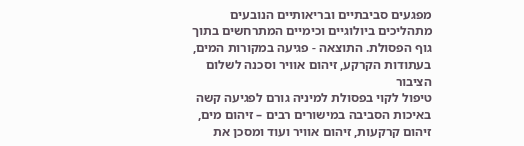מפגעים סביבתיים ובריאותיים הנובעים מתהליכים ביולוגיים וכימיים המתרחשים בתוך גוף הפסולת. התוצאה - פגיעה במקורות המים, בעתודות הקרקע, זיהום אוויר וסכנה לשלום הציבור
טיפול לקוי בפסולת למיניה גורם לפגיעה קשה באיכות הסביבה במישורים רבים – זיהום מים, זיהום קרקעות, זיהום אוויר ועוד ומסכן את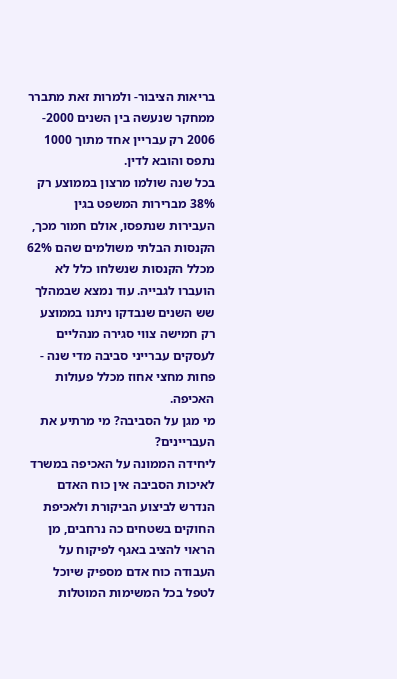בריאות הציבור- ולמרות זאת מתברר ממחקר שנעשה בין השנים 2000- 2006 רק עבריין אחד מתוך 1000 נתפס והובא לדין.
בכל שנה שולמו מרצון בממוצע רק 38% מברירות המשפט בגין העבירות שנתפסו, אולם חמור מכך, הקנסות הבלתי משולמים שהם 62% מכלל הקנסות שנשלחו כלל לא הועברו לגבייה. עוד נמצא שבמהלך שש השנים שנבדקו ניתנו בממוצע רק חמישה צווי סגירה מנהליים לעסקים עברייני סביבה מדי שנה - פחות מחצי אחוז מכלל פעולות האכיפה.
מי מגן על הסביבה? מי מרתיע את העבריינים?
ליחידה הממונה על האכיפה במשרד לאיכות הסביבה אין כוח האדם הנדרש לביצוע הביקורת ולאכיפת החוקים בשטחים כה נרחבים, מן הראוי להציב באגף לפיקוח על העבודה כוח אדם מספיק שיוכל לטפל בכל המשימות המוטלות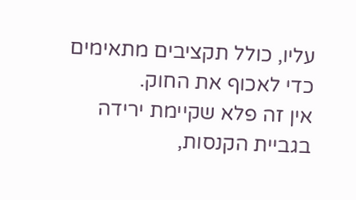עליו, כולל תקציבים מתאימים כדי לאכוף את החוק.
אין זה פלא שקיימת ירידה בגביית הקנסות,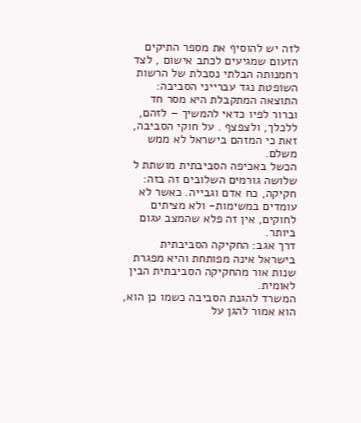לזה יש להוסיף את מספר התיקים הזעום שמגיעים לכתב אישום , לצד רחמנותה הבלתי נסבלת של הרשות השופטת נגד עברייני הסביבה: התוצאה המתקבלת היא מסר חד וברור לפיו כדאי להמשיך – לזהם, ללכלך, ולצפצף . על חוקי הסביבה, זאת כי המזהם בישראל לא ממש משלם.
הכשל באכיפה הסביבתית מושתת ל שלושה גורמים השלובים זה בזה: חקיקה, כח אדם וגבייה. כאשר לא עומדים במשימות- ולא מציתים לחוקים, אין זה פלא שהמצב עגום ביותר.
דרך אגב: החקיקה הסביבתית בישראל אינה מפותחת והיא מפגרת שנות אור מהחקיקה הסביבתית הבין לאומית.
המשרד להגנת הסביבה כשמו כן הוא, הוא אמור להגן על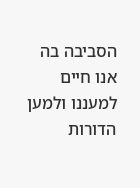הסביבה בה אנו חיים למעננו ולמען הדורות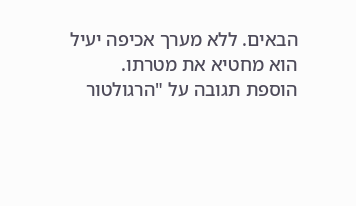הבאים. ללא מערך אכיפה יעיל הוא מחטיא את מטרתו.
הוספת תגובה על "הרגולטור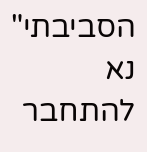הסביבתי"
נא להתחבר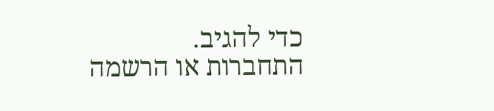כדי להגיב.
התחברות או הרשמה